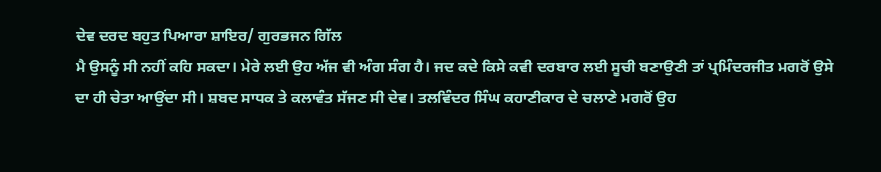ਦੇਵ ਦਰਦ ਬਹੁਤ ਪਿਆਰਾ ਸ਼ਾਇਰ/ ਗੁਰਭਜਨ ਗਿੱਲ
ਮੈ ਉਸਨੂੰ ਸੀ ਨਹੀਂ ਕਹਿ ਸਕਦਾ। ਮੇਰੇ ਲਈ ਉਹ ਅੱਜ ਵੀ ਅੰਗ ਸੰਗ ਹੈ। ਜਦ ਕਦੇ ਕਿਸੇ ਕਵੀ ਦਰਬਾਰ ਲਈ ਸੂਚੀ ਬਣਾਉਣੀ ਤਾਂ ਪ੍ਰਮਿੰਦਰਜੀਤ ਮਗਰੋਂ ਉਸੇ ਦਾ ਹੀ ਚੇਤਾ ਆਉਂਦਾ ਸੀ। ਸ਼ਬਦ ਸਾਧਕ ਤੇ ਕਲਾਵੰਤ ਸੱਜਣ ਸੀ ਦੇਵ। ਤਲਵਿੰਦਰ ਸਿੰਘ ਕਹਾਣੀਕਾਰ ਦੇ ਚਲਾਣੇ ਮਗਰੋਂ ਉਹ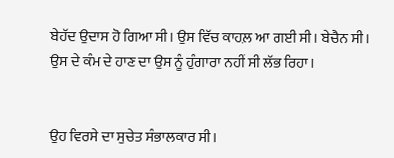ਬੇਹੱਦ ਉਦਾਸ ਹੋ ਗਿਆ ਸੀ। ਉਸ ਵਿੱਚ ਕਾਹਲ਼ ਆ ਗਈ ਸੀ। ਬੇਚੈਨ ਸੀ। ਉਸ ਦੇ ਕੰਮ ਦੇ ਹਾਣ ਦਾ ਉਸ ਨੂੰ ਹੁੰਗਾਰਾ ਨਹੀਂ ਸੀ ਲੱਭ ਰਿਹਾ।


ਉਹ ਵਿਰਸੇ ਦਾ ਸੁਚੇਤ ਸੰਭਾਲਕਾਰ ਸੀ।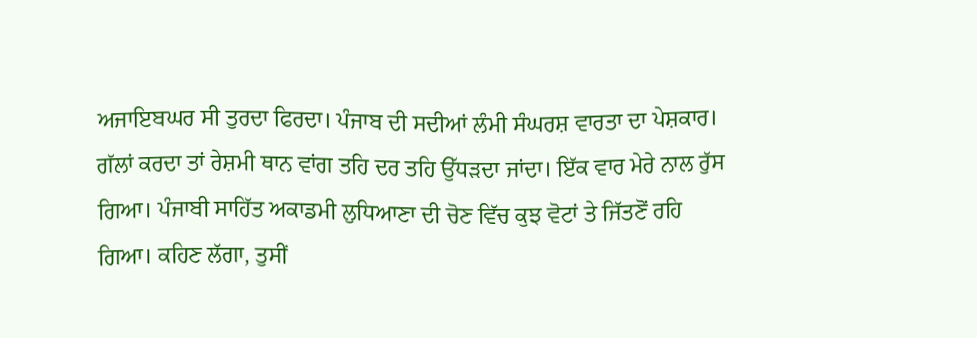ਅਜਾਇਬਘਰ ਸੀ ਤੁਰਦਾ ਫਿਰਦਾ। ਪੰਜਾਬ ਦੀ ਸਦੀਆਂ ਲੰਮੀ ਸੰਘਰਸ਼ ਵਾਰਤਾ ਦਾ ਪੇਸ਼ਕਾਰ। ਗੱਲਾਂ ਕਰਦਾ ਤਾਂ ਰੇਸ਼ਮੀ ਥਾਨ ਵਾਂਗ ਤਹਿ ਦਰ ਤਹਿ ਉੱਧੜਦਾ ਜਾਂਦਾ। ਇੱਕ ਵਾਰ ਮੇਰੇ ਨਾਲ ਰੁੱਸ ਗਿਆ। ਪੰਜਾਬੀ ਸਾਹਿੱਤ ਅਕਾਡਮੀ ਲੁਧਿਆਣਾ ਦੀ ਚੋਣ ਵਿੱਚ ਕੁਝ ਵੋਟਾਂ ਤੇ ਜਿੱਤਣੋਂ ਰਹਿ ਗਿਆ। ਕਹਿਣ ਲੱਗਾ, ਤੁਸੀਂ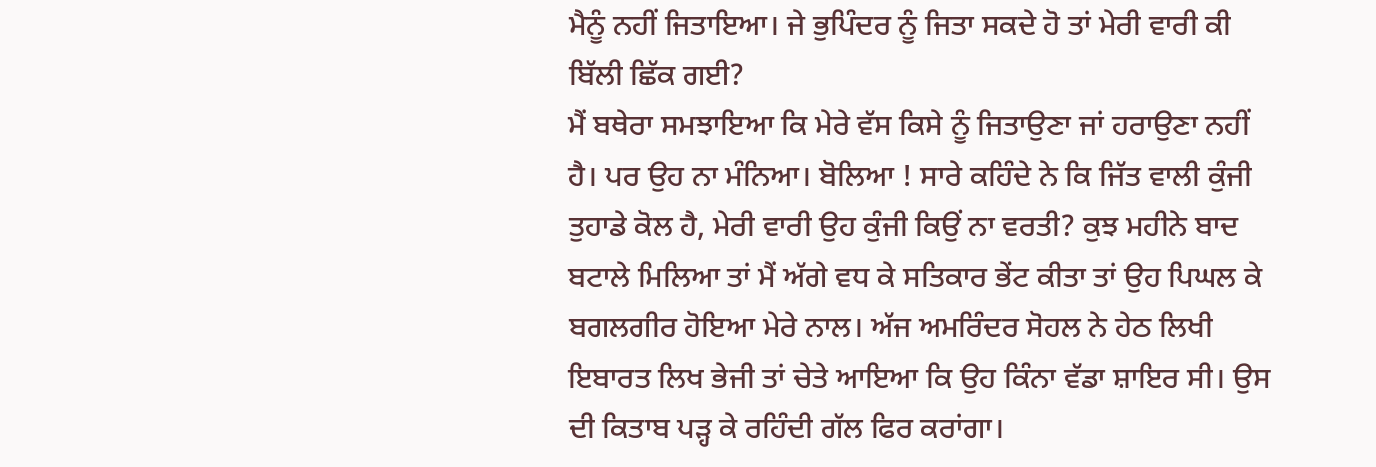ਮੈਨੂੰ ਨਹੀਂ ਜਿਤਾਇਆ। ਜੇ ਭੁਪਿੰਦਰ ਨੂੰ ਜਿਤਾ ਸਕਦੇ ਹੋ ਤਾਂ ਮੇਰੀ ਵਾਰੀ ਕੀ ਬਿੱਲੀ ਛਿੱਕ ਗਈ?
ਮੈਂ ਬਥੇਰਾ ਸਮਝਾਇਆ ਕਿ ਮੇਰੇ ਵੱਸ ਕਿਸੇ ਨੂੰ ਜਿਤਾਉਣਾ ਜਾਂ ਹਰਾਉਣਾ ਨਹੀਂ ਹੈ। ਪਰ ਉਹ ਨਾ ਮੰਨਿਆ। ਬੋਲਿਆ ! ਸਾਰੇ ਕਹਿੰਦੇ ਨੇ ਕਿ ਜਿੱਤ ਵਾਲੀ ਕੁੰਜੀ ਤੁਹਾਡੇ ਕੋਲ ਹੈ, ਮੇਰੀ ਵਾਰੀ ਉਹ ਕੁੰਜੀ ਕਿਉਂ ਨਾ ਵਰਤੀ? ਕੁਝ ਮਹੀਨੇ ਬਾਦ ਬਟਾਲੇ ਮਿਲਿਆ ਤਾਂ ਮੈਂ ਅੱਗੇ ਵਧ ਕੇ ਸਤਿਕਾਰ ਭੇਂਟ ਕੀਤਾ ਤਾਂ ਉਹ ਪਿਘਲ ਕੇ ਬਗਲਗੀਰ ਹੋਇਆ ਮੇਰੇ ਨਾਲ। ਅੱਜ ਅਮਰਿੰਦਰ ਸੋਹਲ ਨੇ ਹੇਠ ਲਿਖੀ ਇਬਾਰਤ ਲਿਖ ਭੇਜੀ ਤਾਂ ਚੇਤੇ ਆਇਆ ਕਿ ਉਹ ਕਿੰਨਾ ਵੱਡਾ ਸ਼ਾਇਰ ਸੀ। ਉਸ ਦੀ ਕਿਤਾਬ ਪੜ੍ਹ ਕੇ ਰਹਿੰਦੀ ਗੱਲ ਫਿਰ ਕਰਾਂਗਾ।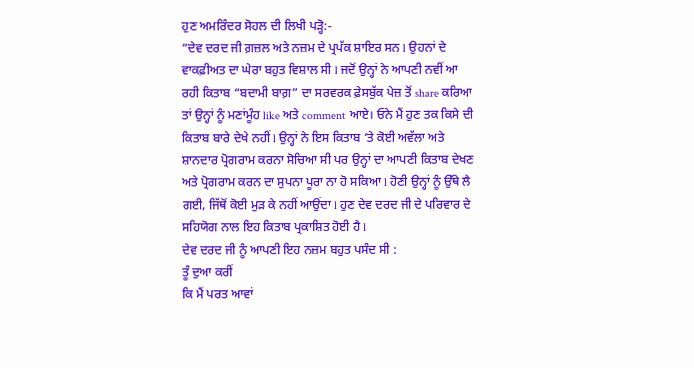ਹੁਣ ਅਮਰਿੰਦਰ ਸੋਹਲ ਦੀ ਲਿਖੀ ਪੜ੍ਹੋ:-
“ਦੇਵ ਦਰਦ ਜੀ ਗ਼ਜ਼ਲ ਅਤੇ ਨਜ਼ਮ ਦੇ ਪ੍ਰਪੱਕ ਸ਼ਾਇਰ ਸਨ l ਉਹਨਾਂ ਦੇ ਵਾਕਫ਼ੀਅਤ ਦਾ ਘੇਰਾ ਬਹੁਤ ਵਿਸ਼ਾਲ ਸੀ l ਜਦੋਂ ਉਨ੍ਹਾਂ ਨੇ ਆਪਣੀ ਨਵੀਂ ਆ ਰਹੀ ਕਿਤਾਬ “ਬਦਾਮੀ ਬਾਗ਼” ਦਾ ਸਰਵਰਕ ਫ਼ੇਸਬੁੱਕ ਪੇਜ਼ ਤੋਂ share ਕਰਿਆ ਤਾਂ ਉਨ੍ਹਾਂ ਨੂੰ ਮਣਾਂਮੂੰਹ like ਅਤੇ comment ਆਏ। ਓਨੇ ਮੈਂ ਹੁਣ ਤਕ ਕਿਸੇ ਦੀ ਕਿਤਾਬ ਬਾਰੇ ਦੇਖੇ ਨਹੀਂ l ਉਨ੍ਹਾਂ ਨੇ ਇਸ ਕਿਤਾਬ ‘ਤੇ ਕੋਈ ਅਵੱਲਾ ਅਤੇ ਸ਼ਾਨਦਾਰ ਪ੍ਰੋਗਰਾਮ ਕਰਨਾ ਸੋਚਿਆ ਸੀ ਪਰ ਉਨ੍ਹਾਂ ਦਾ ਆਪਣੀ ਕਿਤਾਬ ਦੇਖਣ ਅਤੇ ਪ੍ਰੋਗਰਾਮ ਕਰਨ ਦਾ ਸੁਪਨਾ ਪੂਰਾ ਨਾ ਹੋ ਸਕਿਆ l ਹੋਣੀ ਉਨ੍ਹਾਂ ਨੂੰ ਉੱਥੇ ਲੈ ਗਈ, ਜਿੱਥੋਂ ਕੋਈ ਮੁੜ ਕੇ ਨਹੀਂ ਆਉਂਦਾ l ਹੁਣ ਦੇਵ ਦਰਦ ਜੀ ਦੇ ਪਰਿਵਾਰ ਦੇ ਸਹਿਯੋਗ ਨਾਲ ਇਹ ਕਿਤਾਬ ਪ੍ਰਕਾਸ਼ਿਤ ਹੋਈ ਹੈ l
ਦੇਵ ਦਰਦ ਜੀ ਨੂੰ ਆਪਣੀ ਇਹ ਨਜ਼ਮ ਬਹੁਤ ਪਸੰਦ ਸੀ :
ਤੂੰ ਦੁਆ ਕਰੀਂ
ਕਿ ਮੈਂ ਪਰਤ ਆਵਾਂ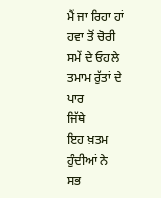ਮੈਂ ਜਾ ਰਿਹਾ ਹਾਂ
ਹਵਾ ਤੋਂ ਚੋਰੀ
ਸਮੇਂ ਦੇ ਓਹਲੇ
ਤਮਾਮ ਰੁੱਤਾਂ ਦੇ ਪਾਰ
ਜਿੱਥੇ
ਇਹ ਖ਼ਤਮ ਹੁੰਦੀਆਂ ਨੇ
ਸਭ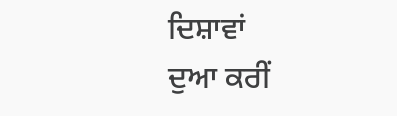ਦਿਸ਼ਾਵਾਂ
ਦੁਆ ਕਰੀਂ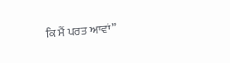ਕਿ ਮੈਂ ਪਰਤ ਆਵਾਂ”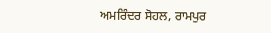ਅਮਰਿੰਦਰ ਸੋਹਲ, ਰਾਮਪੁਰ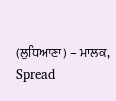(ਲੁਧਿਆਣਾ) – ਮਾਲਕ, Spread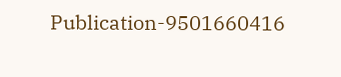Publication-9501660416